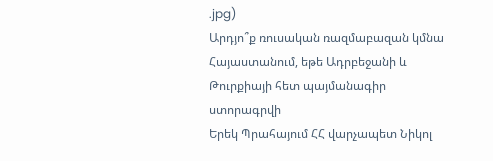.jpg)
Արդյո՞ք ռուսական ռազմաբազան կմնա Հայաստանում, եթե Ադրբեջանի և Թուրքիայի հետ պայմանագիր ստորագրվի
Երեկ Պրահայում ՀՀ վարչապետ Նիկոլ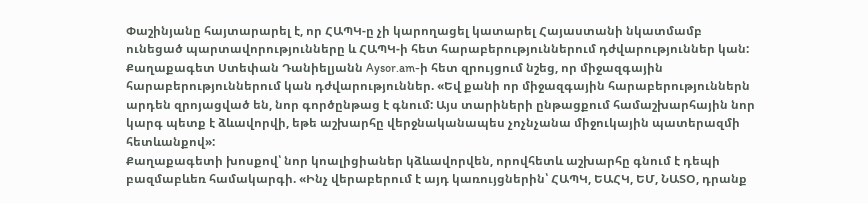Փաշինյանը հայտարարել է, որ ՀԱՊԿ-ը չի կարողացել կատարել Հայաստանի նկատմամբ ունեցած պարտավորությունները և ՀԱՊԿ-ի հետ հարաբերություններում դժվարություններ կան:
Քաղաքագետ Ստեփան Դանիելյանն Aysor.am-ի հետ զրույցում նշեց, որ միջազգային հարաբերություններում կան դժվարություններ. «Եվ քանի որ միջազգային հարաբերություններն արդեն զրոյացված են, նոր գործընթաց է գնում: Այս տարիների ընթացքում համաշխարհային նոր կարգ պետք է ձևավորվի, եթե աշխարհը վերջնականապես չոչնչանա միջուկային պատերազմի հետևանքով»:
Քաղաքագետի խոսքով՝ նոր կոալիցիաներ կձևավորվեն, որովհետև աշխարհը գնում է դեպի բազմաբևեռ համակարգի. «Ինչ վերաբերում է այդ կառույցներին՝ ՀԱՊԿ, ԵԱՀԿ, ԵՄ, ՆԱՏՕ, դրանք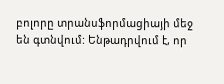բոլորը տրանսֆորմացիայի մեջ են գտնվում: Ենթադրվում է, որ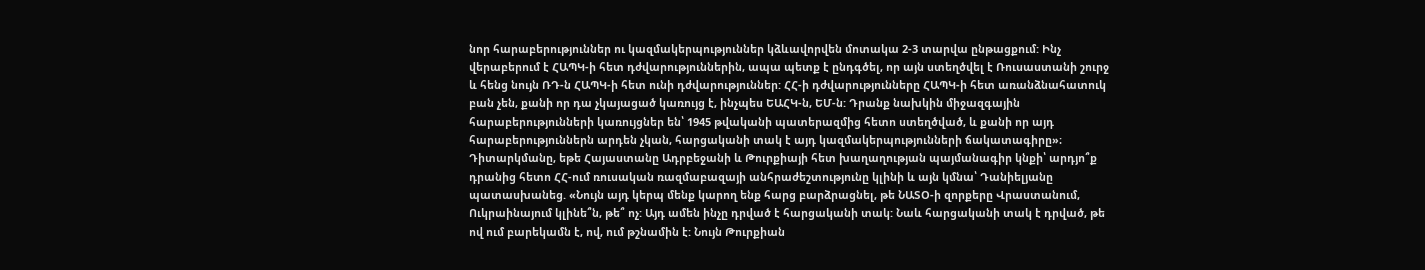նոր հարաբերություններ ու կազմակերպություններ կձևավորվեն մոտակա 2-3 տարվա ընթացքում: Ինչ վերաբերում է ՀԱՊԿ-ի հետ դժվարություններին, ապա պետք է ընդգծել, որ այն ստեղծվել է Ռուսաստանի շուրջ և հենց նույն ՌԴ-ն ՀԱՊԿ-ի հետ ունի դժվարություններ: ՀՀ-ի դժվարությունները ՀԱՊԿ-ի հետ առանձնահատուկ բան չեն, քանի որ դա չկայացած կառույց է, ինչպես ԵԱՀԿ-ն, ԵՄ-ն: Դրանք նախկին միջազգային հարաբերությունների կառույցներ են՝ 1945 թվականի պատերազմից հետո ստեղծված, և քանի որ այդ հարաբերություններն արդեն չկան, հարցականի տակ է այդ կազմակերպությունների ճակատագիրը»։
Դիտարկմանը, եթե Հայաստանը Ադրբեջանի և Թուրքիայի հետ խաղաղության պայմանագիր կնքի՝ արդյո՞ք դրանից հետո ՀՀ-ում ռուսական ռազմաբազայի անհրաժեշտությունը կլինի և այն կմնա՝ Դանիելյանը պատասխանեց. «Նույն այդ կերպ մենք կարող ենք հարց բարձրացնել, թե ՆԱՏՕ-ի զորքերը Վրաստանում, Ուկրաինայում կլինե՞ն, թե՞ ոչ: Այդ ամեն ինչը դրված է հարցականի տակ: Նաև հարցականի տակ է դրված, թե ով ում բարեկամն է, ով, ում թշնամին է: Նույն Թուրքիան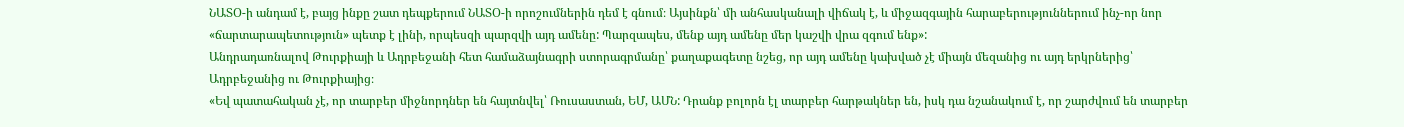ՆԱՏՕ-ի անդամ է, բայց ինքը շատ դեպքերում ՆԱՏՕ-ի որոշումներին դեմ է գնում։ Այսինքն՝ մի անհասկանալի վիճակ է, և միջազգային հարաբերություններում ինչ-որ նոր «ճարտարապետություն» պետք է լինի, որպեսզի պարզվի այդ ամենը: Պարզապես, մենք այդ ամենը մեր կաշվի վրա զգում ենք»:
Անդրադառնալով Թուրքիայի և Ադրբեջանի հետ համաձայնագրի ստորագրմանը՝ քաղաքագետը նշեց, որ այդ ամենը կախված չէ միայն մեզանից ու այդ երկրներից՝ Ադրբեջանից ու Թուրքիայից։
«Եվ պատահական չէ, որ տարբեր միջնորդներ են հայտնվել՝ Ռուսաստան, ԵՄ, ԱՄՆ: Դրանք բոլորն էլ տարբեր հարթակներ են, իսկ դա նշանակում է, որ շարժվում են տարբեր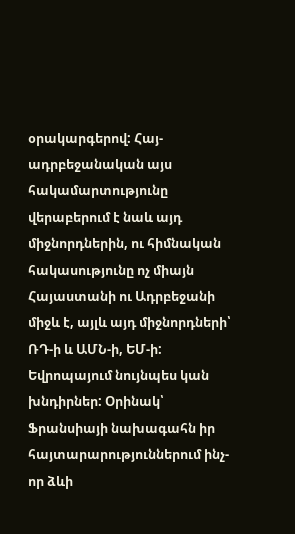օրակարգերով: Հայ-ադրբեջանական այս հակամարտությունը վերաբերում է նաև այդ միջնորդներին, ու հիմնական հակասությունը ոչ միայն Հայաստանի ու Ադրբեջանի միջև է, այլև այդ միջնորդների՝ ՌԴ-ի և ԱՄՆ-ի, ԵՄ-ի: Եվրոպայում նույնպես կան խնդիրներ: Օրինակ՝ Ֆրանսիայի նախագահն իր հայտարարություններում ինչ-որ ձևի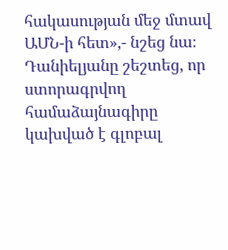հակասության մեջ մտավ ԱՄՆ-ի հետ»,- նշեց նա։
Դանիելյանը շեշտեց, որ ստորագրվող համաձայնագիրը կախված է գլոբալ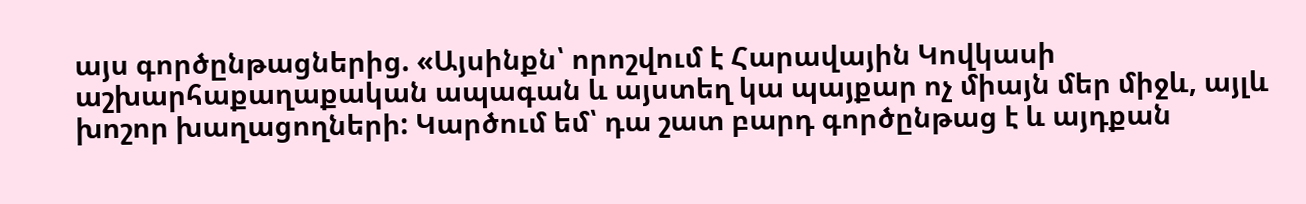այս գործընթացներից. «Այսինքն՝ որոշվում է Հարավային Կովկասի աշխարհաքաղաքական ապագան և այստեղ կա պայքար ոչ միայն մեր միջև, այլև խոշոր խաղացողների: Կարծում եմ՝ դա շատ բարդ գործընթաց է և այդքան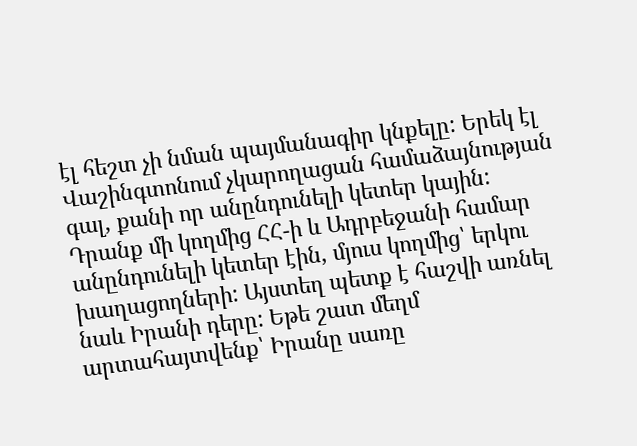էլ հեշտ չի նման պայմանագիր կնքելը: Երեկ էլ Վաշինգտոնում չկարողացան համաձայնության գալ, քանի որ անընդունելի կետեր կային: Դրանք մի կողմից ՀՀ-ի և Ադրբեջանի համար անընդունելի կետեր էին, մյուս կողմից՝ երկու խաղացողների: Այստեղ պետք է հաշվի առնել նաև Իրանի դերը: Եթե շատ մեղմ արտահայտվենք՝ Իրանը սառը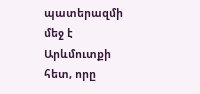պատերազմի մեջ է Արևմուտքի հետ, որը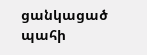ցանկացած պահի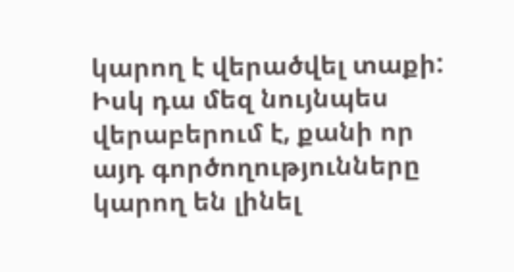կարող է վերածվել տաքի: Իսկ դա մեզ նույնպես վերաբերում է, քանի որ այդ գործողությունները կարող են լինել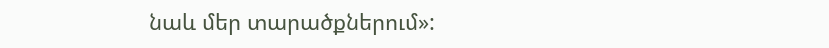նաև մեր տարածքներում»: